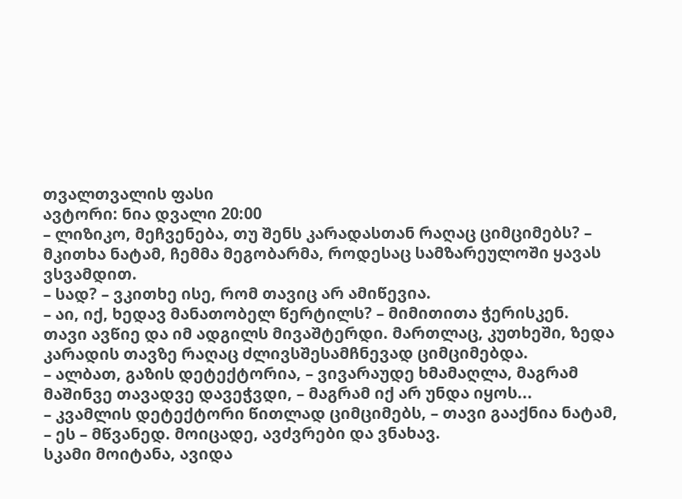თვალთვალის ფასი
ავტორი: ნია დვალი 20:00
– ლიზიკო, მეჩვენება, თუ შენს კარადასთან რაღაც ციმციმებს? – მკითხა ნატამ, ჩემმა მეგობარმა, როდესაც სამზარეულოში ყავას ვსვამდით.
– სად? – ვკითხე ისე, რომ თავიც არ ამიწევია.
– აი, იქ, ხედავ მანათობელ წერტილს? – მიმითითა ჭერისკენ.
თავი ავწიე და იმ ადგილს მივაშტერდი. მართლაც, კუთხეში, ზედა კარადის თავზე რაღაც ძლივსშესამჩნევად ციმციმებდა.
– ალბათ, გაზის დეტექტორია, – ვივარაუდე ხმამაღლა, მაგრამ მაშინვე თავადვე დავეჭვდი, – მაგრამ იქ არ უნდა იყოს...
– კვამლის დეტექტორი წითლად ციმციმებს, – თავი გააქნია ნატამ, – ეს – მწვანედ. მოიცადე, ავძვრები და ვნახავ.
სკამი მოიტანა, ავიდა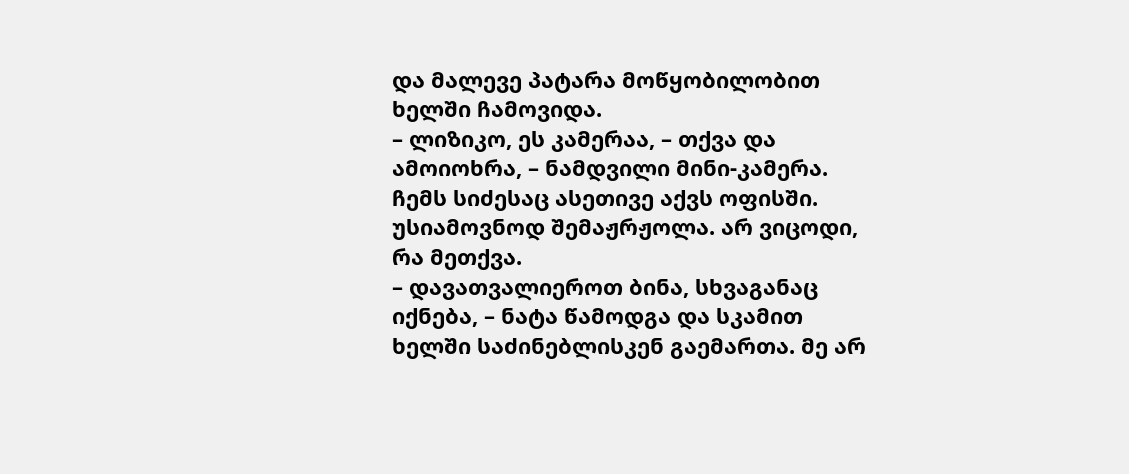და მალევე პატარა მოწყობილობით ხელში ჩამოვიდა.
– ლიზიკო, ეს კამერაა, – თქვა და ამოიოხრა, – ნამდვილი მინი-კამერა. ჩემს სიძესაც ასეთივე აქვს ოფისში.
უსიამოვნოდ შემაჟრჟოლა. არ ვიცოდი, რა მეთქვა.
– დავათვალიეროთ ბინა, სხვაგანაც იქნება, – ნატა წამოდგა და სკამით ხელში საძინებლისკენ გაემართა. მე არ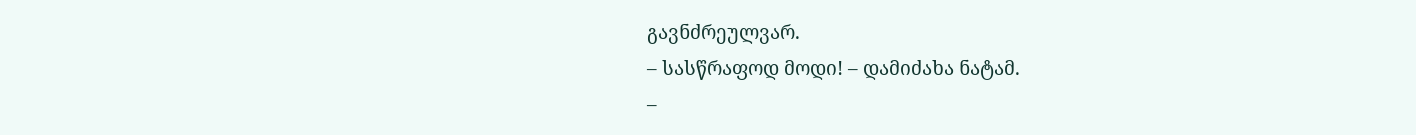გავნძრეულვარ.
– სასწრაფოდ მოდი! – დამიძახა ნატამ.
–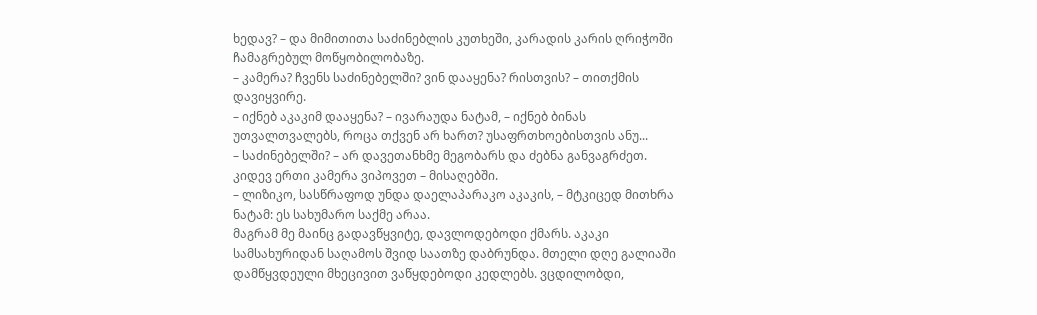ხედავ? – და მიმითითა საძინებლის კუთხეში, კარადის კარის ღრიჭოში ჩამაგრებულ მოწყობილობაზე.
– კამერა? ჩვენს საძინებელში? ვინ დააყენა? რისთვის? – თითქმის დავიყვირე.
– იქნებ აკაკიმ დააყენა? – ივარაუდა ნატამ, – იქნებ ბინას უთვალთვალებს, როცა თქვენ არ ხართ? უსაფრთხოებისთვის ანუ...
– საძინებელში? – არ დავეთანხმე მეგობარს და ძებნა განვაგრძეთ. კიდევ ერთი კამერა ვიპოვეთ – მისაღებში.
– ლიზიკო, სასწრაფოდ უნდა დაელაპარაკო აკაკის, – მტკიცედ მითხრა ნატამ: ეს სახუმარო საქმე არაა.
მაგრამ მე მაინც გადავწყვიტე, დავლოდებოდი ქმარს. აკაკი სამსახურიდან საღამოს შვიდ საათზე დაბრუნდა. მთელი დღე გალიაში დამწყვდეული მხეცივით ვაწყდებოდი კედლებს. ვცდილობდი,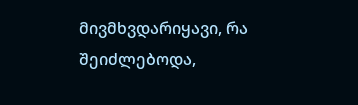მივმხვდარიყავი, რა შეიძლებოდა,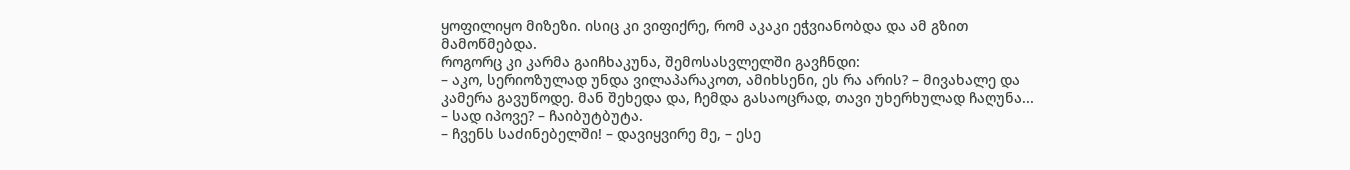ყოფილიყო მიზეზი. ისიც კი ვიფიქრე, რომ აკაკი ეჭვიანობდა და ამ გზით მამოწმებდა.
როგორც კი კარმა გაიჩხაკუნა, შემოსასვლელში გავჩნდი:
– აკო, სერიოზულად უნდა ვილაპარაკოთ, ამიხსენი, ეს რა არის? – მივახალე და კამერა გავუწოდე. მან შეხედა და, ჩემდა გასაოცრად, თავი უხერხულად ჩაღუნა...
– სად იპოვე? – ჩაიბუტბუტა.
– ჩვენს საძინებელში! – დავიყვირე მე, – ესე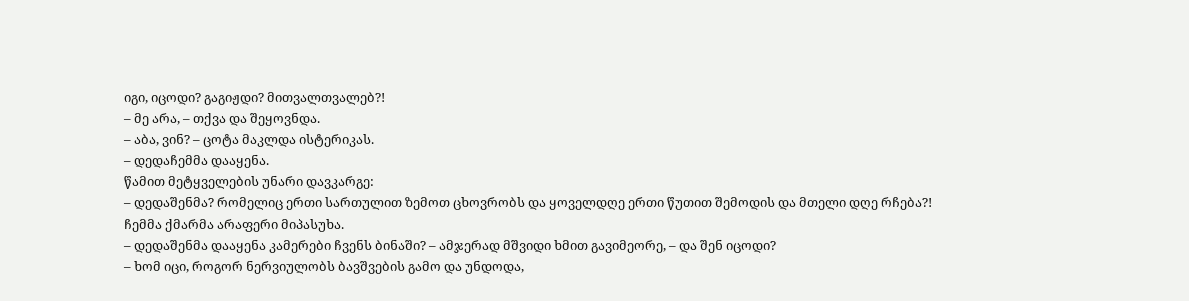იგი, იცოდი? გაგიჟდი? მითვალთვალებ?!
– მე არა, – თქვა და შეყოვნდა.
– აბა, ვინ? – ცოტა მაკლდა ისტერიკას.
– დედაჩემმა დააყენა.
წამით მეტყველების უნარი დავკარგე:
– დედაშენმა? რომელიც ერთი სართულით ზემოთ ცხოვრობს და ყოველდღე ერთი წუთით შემოდის და მთელი დღე რჩება?!
ჩემმა ქმარმა არაფერი მიპასუხა.
– დედაშენმა დააყენა კამერები ჩვენს ბინაში? – ამჯერად მშვიდი ხმით გავიმეორე, – და შენ იცოდი?
– ხომ იცი, როგორ ნერვიულობს ბავშვების გამო და უნდოდა,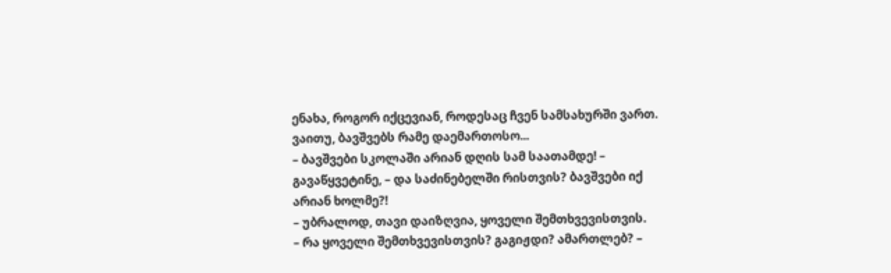ენახა, როგორ იქცევიან, როდესაც ჩვენ სამსახურში ვართ. ვაითუ, ბავშვებს რამე დაემართოსო...
– ბავშვები სკოლაში არიან დღის სამ საათამდე! – გავაწყვეტინე, – და საძინებელში რისთვის? ბავშვები იქ არიან ხოლმე?!
– უბრალოდ, თავი დაიზღვია, ყოველი შემთხვევისთვის.
– რა ყოველი შემთხვევისთვის? გაგიჟდი? ამართლებ? –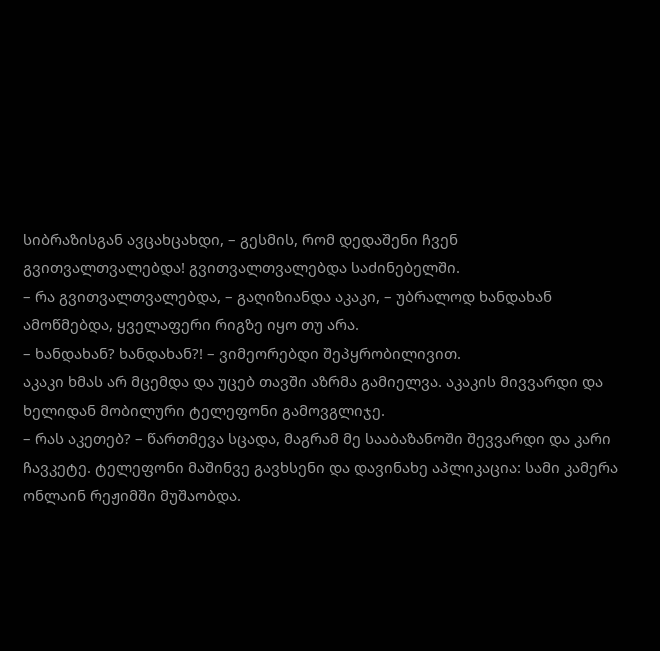სიბრაზისგან ავცახცახდი, – გესმის, რომ დედაშენი ჩვენ გვითვალთვალებდა! გვითვალთვალებდა საძინებელში.
– რა გვითვალთვალებდა, – გაღიზიანდა აკაკი, – უბრალოდ ხანდახან ამოწმებდა, ყველაფერი რიგზე იყო თუ არა.
– ხანდახან? ხანდახან?! – ვიმეორებდი შეპყრობილივით.
აკაკი ხმას არ მცემდა და უცებ თავში აზრმა გამიელვა. აკაკის მივვარდი და ხელიდან მობილური ტელეფონი გამოვგლიჯე.
– რას აკეთებ? – წართმევა სცადა, მაგრამ მე სააბაზანოში შევვარდი და კარი ჩავკეტე. ტელეფონი მაშინვე გავხსენი და დავინახე აპლიკაცია: სამი კამერა ონლაინ რეჟიმში მუშაობდა.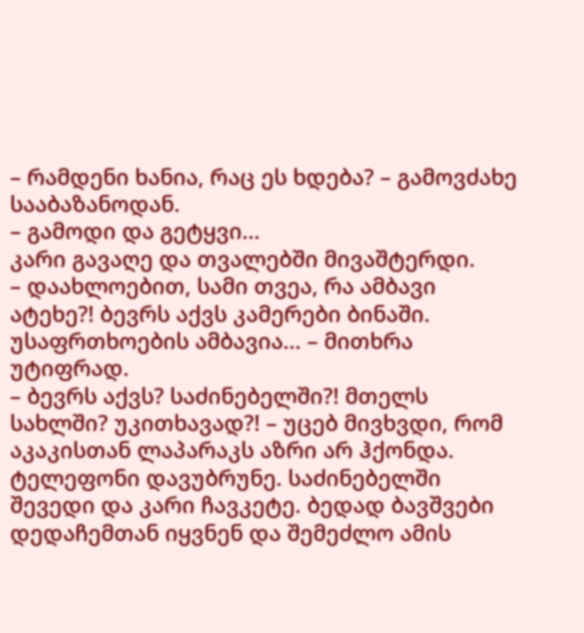– რამდენი ხანია, რაც ეს ხდება? – გამოვძახე სააბაზანოდან.
– გამოდი და გეტყვი...
კარი გავაღე და თვალებში მივაშტერდი.
– დაახლოებით, სამი თვეა, რა ამბავი ატეხე?! ბევრს აქვს კამერები ბინაში. უსაფრთხოების ამბავია... – მითხრა უტიფრად.
– ბევრს აქვს? საძინებელში?! მთელს სახლში? უკითხავად?! – უცებ მივხვდი, რომ აკაკისთან ლაპარაკს აზრი არ ჰქონდა. ტელეფონი დავუბრუნე. საძინებელში შევედი და კარი ჩავკეტე. ბედად ბავშვები დედაჩემთან იყვნენ და შემეძლო ამის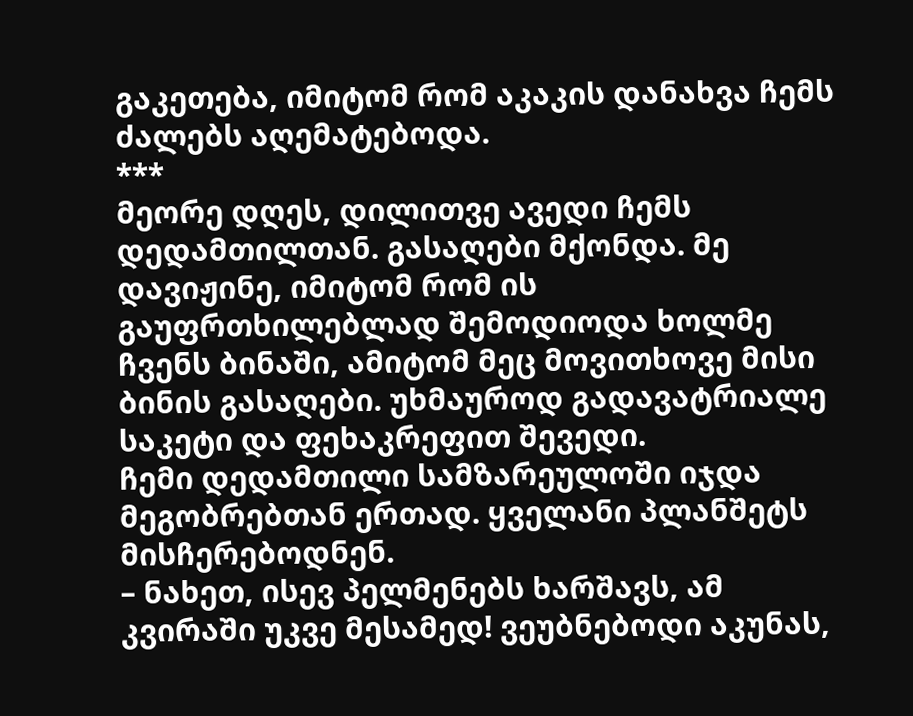გაკეთება, იმიტომ რომ აკაკის დანახვა ჩემს ძალებს აღემატებოდა.
***
მეორე დღეს, დილითვე ავედი ჩემს დედამთილთან. გასაღები მქონდა. მე დავიჟინე, იმიტომ რომ ის გაუფრთხილებლად შემოდიოდა ხოლმე ჩვენს ბინაში, ამიტომ მეც მოვითხოვე მისი ბინის გასაღები. უხმაუროდ გადავატრიალე საკეტი და ფეხაკრეფით შევედი.
ჩემი დედამთილი სამზარეულოში იჯდა მეგობრებთან ერთად. ყველანი პლანშეტს მისჩერებოდნენ.
– ნახეთ, ისევ პელმენებს ხარშავს, ამ კვირაში უკვე მესამედ! ვეუბნებოდი აკუნას,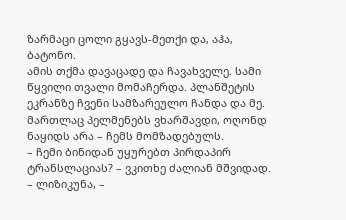ზარმაცი ცოლი გყავს-მეთქი და, აჰა, ბატონო.
ამის თქმა დავაცადე და ჩავახველე. სამი წყვილი თვალი მომაჩერდა. პლანშეტის ეკრანზე ჩვენი სამზარეულო ჩანდა და მე. მართლაც პელმენებს ვხარშავდი, ოღონდ ნაყიდს არა – ჩემს მომზადებულს.
– ჩემი ბინიდან უყურებთ პირდაპირ ტრანსლაციას? – ვკითხე ძალიან მშვიდად.
– ლიზიკუნა, –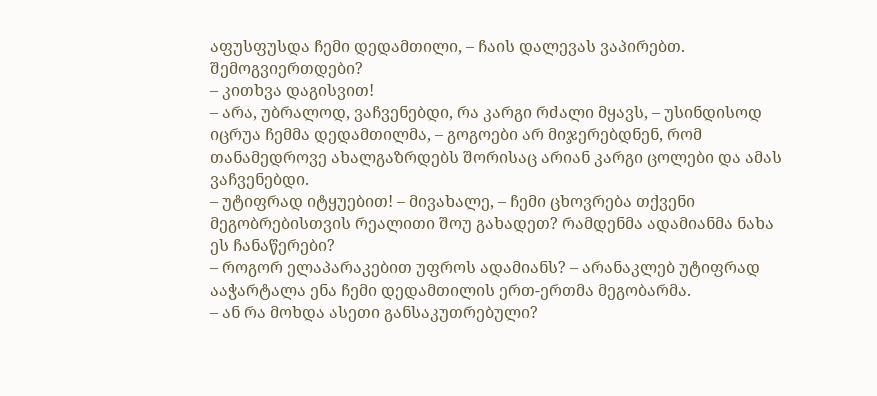აფუსფუსდა ჩემი დედამთილი, – ჩაის დალევას ვაპირებთ. შემოგვიერთდები?
– კითხვა დაგისვით!
– არა, უბრალოდ, ვაჩვენებდი, რა კარგი რძალი მყავს, – უსინდისოდ იცრუა ჩემმა დედამთილმა, – გოგოები არ მიჯერებდნენ, რომ თანამედროვე ახალგაზრდებს შორისაც არიან კარგი ცოლები და ამას ვაჩვენებდი.
– უტიფრად იტყუებით! – მივახალე, – ჩემი ცხოვრება თქვენი მეგობრებისთვის რეალითი შოუ გახადეთ? რამდენმა ადამიანმა ნახა ეს ჩანაწერები?
– როგორ ელაპარაკებით უფროს ადამიანს? – არანაკლებ უტიფრად ააჭარტალა ენა ჩემი დედამთილის ერთ-ერთმა მეგობარმა.
– ან რა მოხდა ასეთი განსაკუთრებული?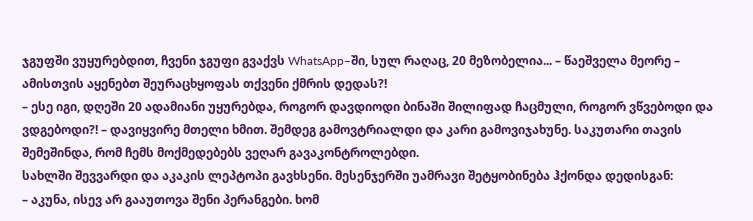ჯგუფში ვუყურებდით, ჩვენი ჯგუფი გვაქვს WhatsApp–ში, სულ რაღაც, 20 მეზობელია... – წაეშველა მეორე – ამისთვის აყენებთ შეურაცხყოფას თქვენი ქმრის დედას?!
– ესე იგი, დღეში 20 ადამიანი უყურებდა, როგორ დავდიოდი ბინაში შილიფად ჩაცმული, როგორ ვწვებოდი და ვდგებოდი?! – დავიყვირე მთელი ხმით. შემდეგ გამოვტრიალდი და კარი გამოვიჯახუნე. საკუთარი თავის შემეშინდა, რომ ჩემს მოქმედებებს ვეღარ გავაკონტროლებდი.
სახლში შევვარდი და აკაკის ლეპტოპი გავხსენი. მესენჯერში უამრავი შეტყობინება ჰქონდა დედისგან:
– აკუნა, ისევ არ გააუთოვა შენი პერანგები. ხომ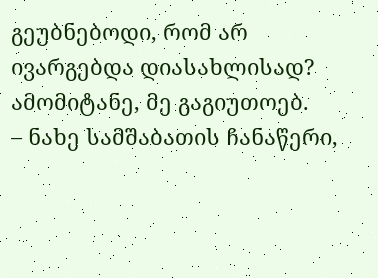გეუბნებოდი, რომ არ ივარგებდა დიასახლისად? ამომიტანე, მე გაგიუთოებ.
– ნახე სამშაბათის ჩანაწერი,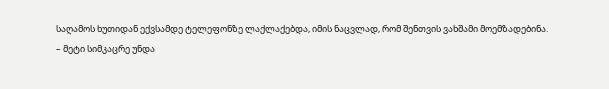საღამოს ხუთიდან ექვსამდე ტელეფონზე ლაქლაქებდა, იმის ნაცვლად, რომ შენთვის ვახშამი მოემზადებინა.
– მეტი სიმკაცრე უნდა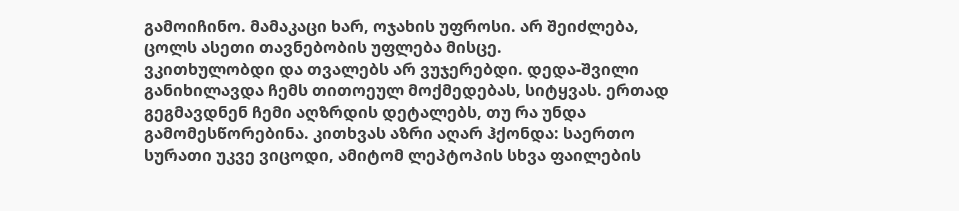გამოიჩინო. მამაკაცი ხარ, ოჯახის უფროსი. არ შეიძლება, ცოლს ასეთი თავნებობის უფლება მისცე.
ვკითხულობდი და თვალებს არ ვუჯერებდი. დედა-შვილი განიხილავდა ჩემს თითოეულ მოქმედებას, სიტყვას. ერთად გეგმავდნენ ჩემი აღზრდის დეტალებს, თუ რა უნდა გამომესწორებინა. კითხვას აზრი აღარ ჰქონდა: საერთო სურათი უკვე ვიცოდი, ამიტომ ლეპტოპის სხვა ფაილების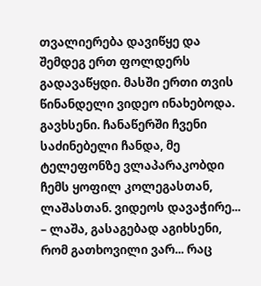თვალიერება დავიწყე და შემდეგ ერთ ფოლდერს გადავაწყდი. მასში ერთი თვის წინანდელი ვიდეო ინახებოდა. გავხსენი. ჩანაწერში ჩვენი საძინებელი ჩანდა, მე ტელეფონზე ვლაპარაკობდი ჩემს ყოფილ კოლეგასთან, ლაშასთან. ვიდეოს დავაჭირე...
– ლაშა, გასაგებად აგიხსენი, რომ გათხოვილი ვარ... რაც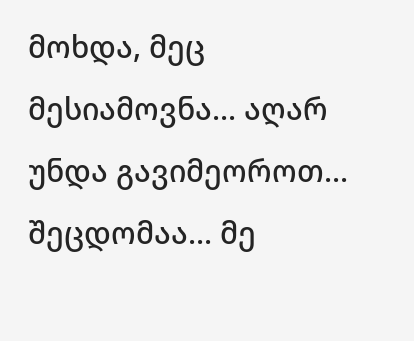მოხდა, მეც მესიამოვნა... აღარ უნდა გავიმეოროთ... შეცდომაა... მე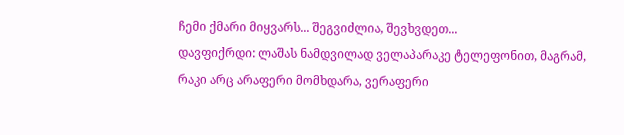ჩემი ქმარი მიყვარს... შეგვიძლია, შევხვდეთ...
დავფიქრდი: ლაშას ნამდვილად ველაპარაკე ტელეფონით, მაგრამ, რაკი არც არაფერი მომხდარა, ვერაფერი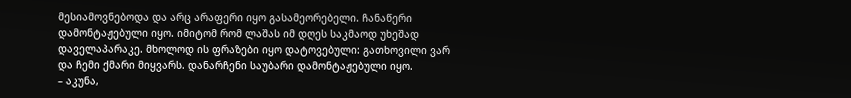მესიამოვნებოდა და არც არაფერი იყო გასამეორებელი. ჩანაწერი დამონტაჟებული იყო. იმიტომ რომ ლაშას იმ დღეს საკმაოდ უხეშად დაველაპარაკე. მხოლოდ ის ფრაზები იყო დატოვებული: გათხოვილი ვარ და ჩემი ქმარი მიყვარს. დანარჩენი საუბარი დამონტაჟებული იყო.
– აკუნა,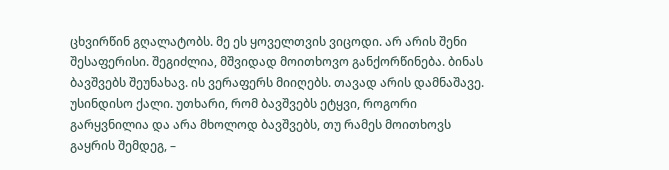ცხვირწინ გღალატობს. მე ეს ყოველთვის ვიცოდი. არ არის შენი შესაფერისი. შეგიძლია, მშვიდად მოითხოვო განქორწინება. ბინას ბავშვებს შეუნახავ. ის ვერაფერს მიიღებს. თავად არის დამნაშავე. უსინდისო ქალი. უთხარი, რომ ბავშვებს ეტყვი, როგორი გარყვნილია და არა მხოლოდ ბავშვებს, თუ რამეს მოითხოვს გაყრის შემდეგ, –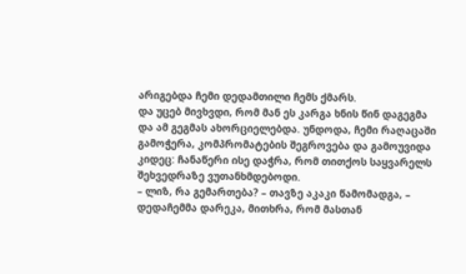არიგებდა ჩემი დედამთილი ჩემს ქმარს.
და უცებ მივხვდი, რომ მან ეს კარგა ხნის წინ დაგეგმა და ამ გეგმას ახორციელებდა. უნდოდა, ჩემი რაღაცაში გამოჭერა, კომპრომატების შეგროვება და გამოუვიდა კიდეც: ჩანაწერი ისე დაჭრა, რომ თითქოს საყვარელს შეხვედრაზე ვუთანხმდებოდი.
– ლიზ, რა გემართება? – თავზე აკაკი წამომადგა, – დედაჩემმა დარეკა, მითხრა, რომ მასთან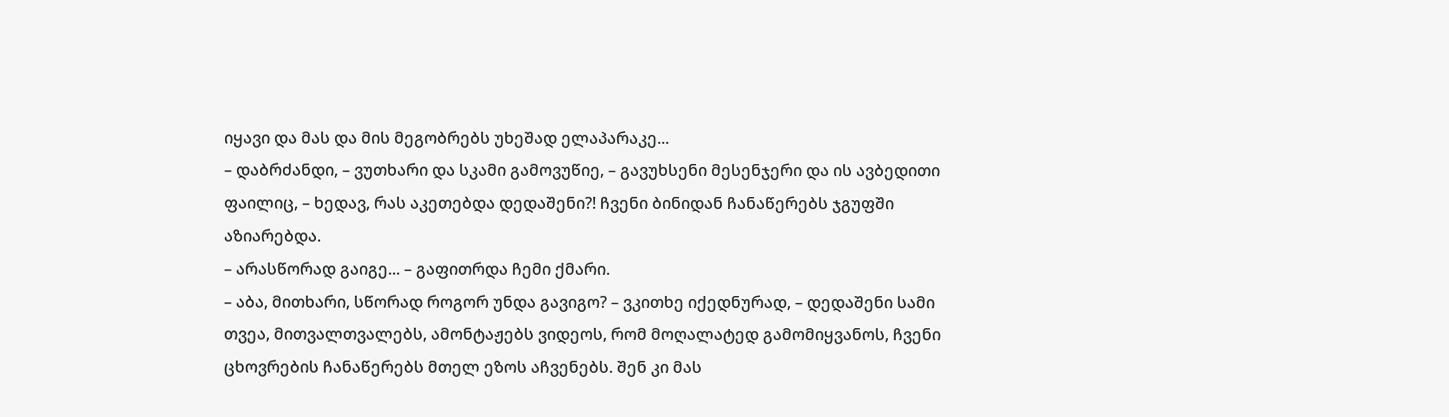იყავი და მას და მის მეგობრებს უხეშად ელაპარაკე...
– დაბრძანდი, – ვუთხარი და სკამი გამოვუწიე, – გავუხსენი მესენჯერი და ის ავბედითი ფაილიც, – ხედავ, რას აკეთებდა დედაშენი?! ჩვენი ბინიდან ჩანაწერებს ჯგუფში აზიარებდა.
– არასწორად გაიგე... – გაფითრდა ჩემი ქმარი.
– აბა, მითხარი, სწორად როგორ უნდა გავიგო? – ვკითხე იქედნურად, – დედაშენი სამი თვეა, მითვალთვალებს, ამონტაჟებს ვიდეოს, რომ მოღალატედ გამომიყვანოს, ჩვენი ცხოვრების ჩანაწერებს მთელ ეზოს აჩვენებს. შენ კი მას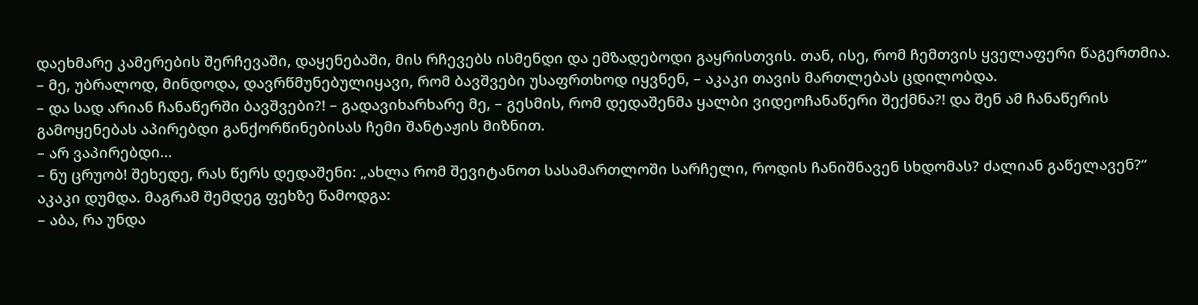დაეხმარე კამერების შერჩევაში, დაყენებაში, მის რჩევებს ისმენდი და ემზადებოდი გაყრისთვის. თან, ისე, რომ ჩემთვის ყველაფერი წაგერთმია.
– მე, უბრალოდ, მინდოდა, დავრწმუნებულიყავი, რომ ბავშვები უსაფრთხოდ იყვნენ, – აკაკი თავის მართლებას ცდილობდა.
– და სად არიან ჩანაწერში ბავშვები?! – გადავიხარხარე მე, – გესმის, რომ დედაშენმა ყალბი ვიდეოჩანაწერი შექმნა?! და შენ ამ ჩანაწერის გამოყენებას აპირებდი განქორწინებისას ჩემი შანტაჟის მიზნით.
– არ ვაპირებდი...
– ნუ ცრუობ! შეხედე, რას წერს დედაშენი: „ახლა რომ შევიტანოთ სასამართლოში სარჩელი, როდის ჩანიშნავენ სხდომას? ძალიან გაწელავენ?“
აკაკი დუმდა. მაგრამ შემდეგ ფეხზე წამოდგა:
– აბა, რა უნდა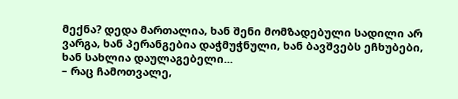მექნა? დედა მართალია, ხან შენი მომზადებული სადილი არ ვარგა, ხან პერანგებია დაჭმუჭნული, ხან ბავშვებს ეჩხუბები, ხან სახლია დაულაგებელი...
– რაც ჩამოთვალე,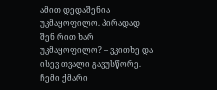ამით დედაშენია უკმაყოფილო. პირადად შენ რით ხარ უკმაყოფილო? – ვკითხე და ისევ თვალი გავუსწორე.
ჩემი ქმარი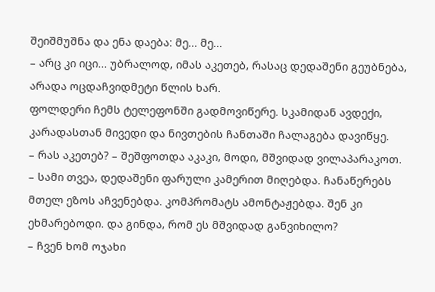შეიშმუშნა და ენა დაება: მე... მე...
– არც კი იცი... უბრალოდ, იმას აკეთებ, რასაც დედაშენი გეუბნება, არადა ოცდაჩვიდმეტი წლის ხარ.
ფოლდერი ჩემს ტელეფონში გადმოვიწერე. სკამიდან ავდექი, კარადასთან მივედი და ნივთების ჩანთაში ჩალაგება დავიწყე.
– რას აკეთებ? – შეშფოთდა აკაკი, მოდი, მშვიდად ვილაპარაკოთ.
– სამი თვეა, დედაშენი ფარული კამერით მიღებდა. ჩანაწერებს მთელ ეზოს აჩვენებდა. კომპრომატს ამონტაჟებდა. შენ კი ეხმარებოდი. და გინდა, რომ ეს მშვიდად განვიხილო?
– ჩვენ ხომ ოჯახი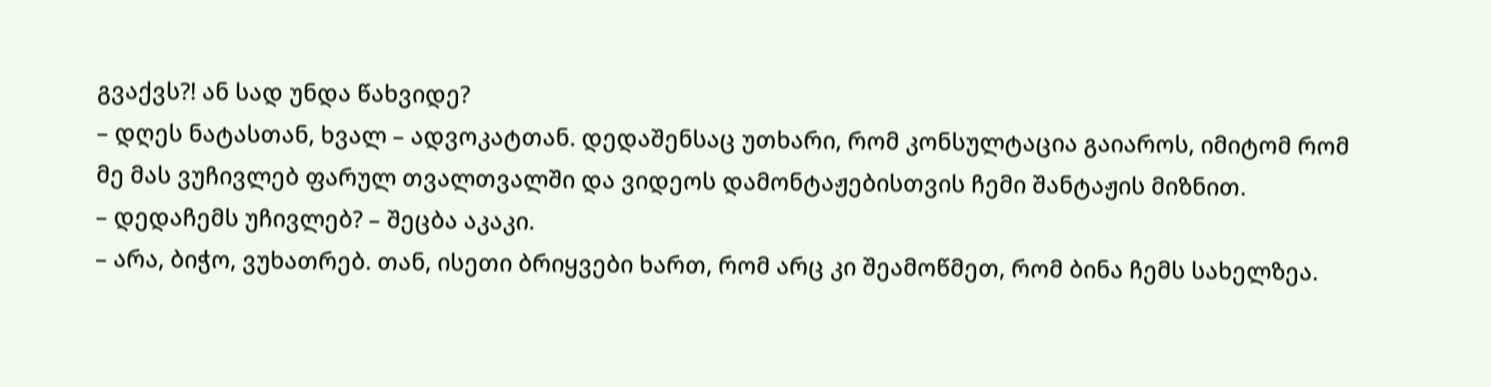გვაქვს?! ან სად უნდა წახვიდე?
– დღეს ნატასთან, ხვალ – ადვოკატთან. დედაშენსაც უთხარი, რომ კონსულტაცია გაიაროს, იმიტომ რომ მე მას ვუჩივლებ ფარულ თვალთვალში და ვიდეოს დამონტაჟებისთვის ჩემი შანტაჟის მიზნით.
– დედაჩემს უჩივლებ? – შეცბა აკაკი.
– არა, ბიჭო, ვუხათრებ. თან, ისეთი ბრიყვები ხართ, რომ არც კი შეამოწმეთ, რომ ბინა ჩემს სახელზეა.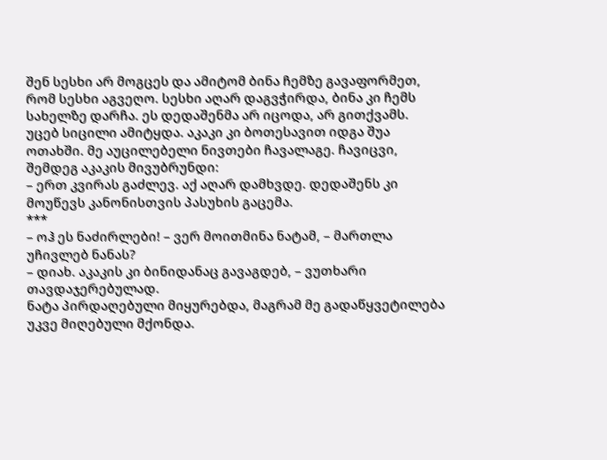შენ სესხი არ მოგცეს და ამიტომ ბინა ჩემზე გავაფორმეთ, რომ სესხი აგვეღო. სესხი აღარ დაგვჭირდა, ბინა კი ჩემს სახელზე დარჩა. ეს დედაშენმა არ იცოდა, არ გითქვამს.
უცებ სიცილი ამიტყდა. აკაკი კი ბოთესავით იდგა შუა ოთახში. მე აუცილებელი ნივთები ჩავალაგე. ჩავიცვი, შემდეგ აკაკის მივუბრუნდი:
– ერთ კვირას გაძლევ. აქ აღარ დამხვდე. დედაშენს კი მოუწევს კანონისთვის პასუხის გაცემა.
***
– ოჰ ეს ნაძირლები! – ვერ მოითმინა ნატამ, – მართლა უჩივლებ ნანას?
– დიახ. აკაკის კი ბინიდანაც გავაგდებ, – ვუთხარი თავდაჯერებულად.
ნატა პირდაღებული მიყურებდა, მაგრამ მე გადაწყვეტილება უკვე მიღებული მქონდა.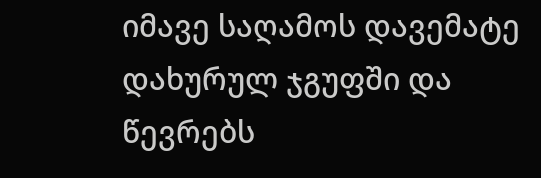იმავე საღამოს დავემატე დახურულ ჯგუფში და წევრებს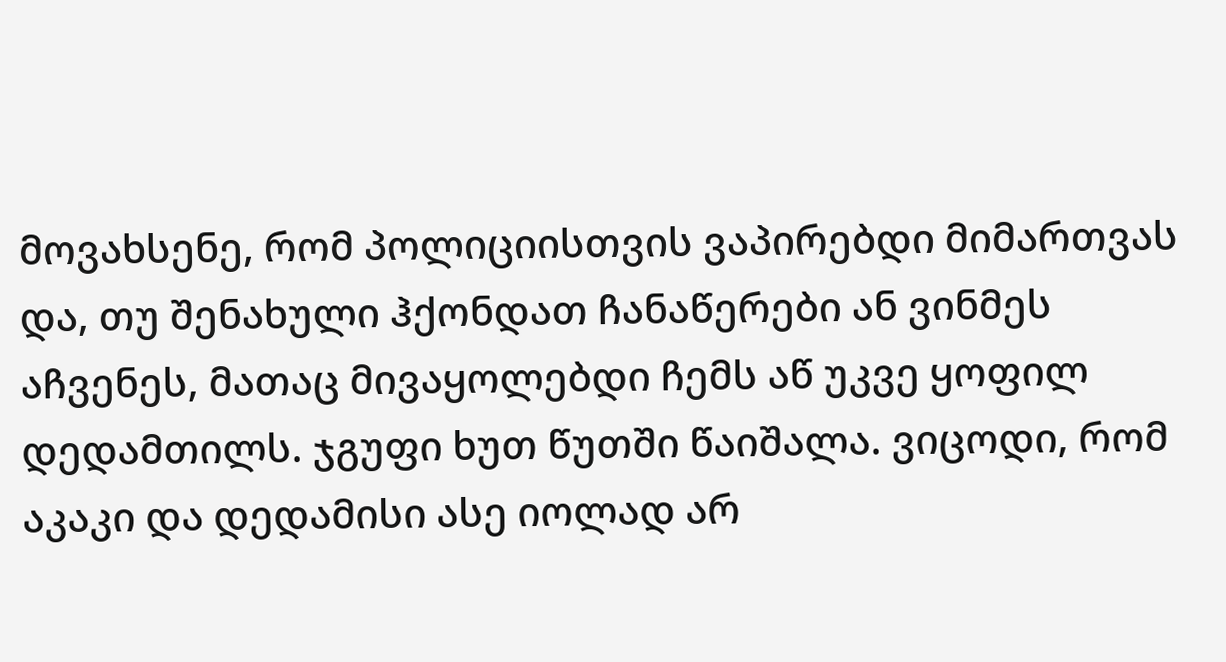მოვახსენე, რომ პოლიციისთვის ვაპირებდი მიმართვას და, თუ შენახული ჰქონდათ ჩანაწერები ან ვინმეს აჩვენეს, მათაც მივაყოლებდი ჩემს აწ უკვე ყოფილ დედამთილს. ჯგუფი ხუთ წუთში წაიშალა. ვიცოდი, რომ აკაკი და დედამისი ასე იოლად არ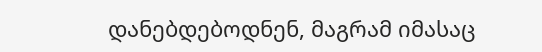დანებდებოდნენ, მაგრამ იმასაც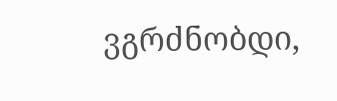ვგრძნობდი,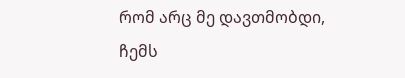რომ არც მე დავთმობდი, ჩემს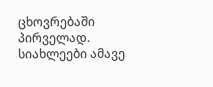ცხოვრებაში პირველად.
სიახლეები ამავე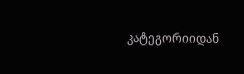კატეგორიიდან